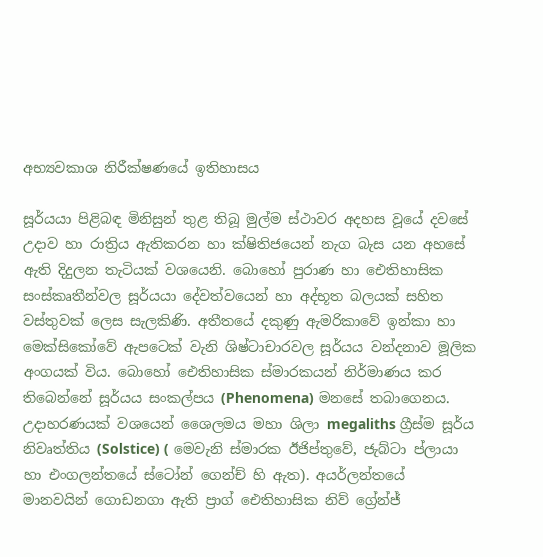අභ්‍යවකාශ නිරීක්ෂණයේ ඉතිහාසය

සූර්යයා පිළිබඳ මිනිසුන් තුළ තිබූ මුල්ම ස්ථාවර අදහස වූයේ දවසේ උදාව හා රාත්‍රිය ඇතිකරන හා ක්ෂිතිජයෙන් නැග බැස යන අහසේ ඇති දිදුලන තැටියක් වශයෙනි. බොහෝ පුරාණ හා ඓතිහාසික සංස්කෘතීන්වල සූර්යයා දේවත්වයෙන් හා අද්භූත බලයක් සහිත වස්තුවක් ලෙස සැලකිණි. අතීතයේ දකුණු ඇමරිකාවේ ඉන්කා හා මෙක්සිකෝවේ ඇපටෙක් වැනි ශිෂ්ටාචාරවල සූර්යය වන්දනාව මූලික අංගයක් විය. බොහෝ ඓතිහාසික ස්මාරකයන් නිර්මාණය කර තිබෙන්නේ සූර්යය සංකල්පය (Phenomena) මනසේ තබාගෙනය. උදාහරණයක් වශයෙන් ශෛලමය මහා ශිලා megaliths ග්‍රීස්ම සූර්ය නිවෘත්තිය (Solstice) ( මෙවැනි ස්මාරක ඊජිප්තුවේ, ජැබ්ටා ප්ලායා හා එංගලන්තයේ ස්ටෝන් ගෙන්ච් හි ඇත). අයර්ලන්තයේ මානවයින් ගොඩනගා ඇති ප්‍රාග් ඓතිහාසික නිව් ග්‍රේන්ජ්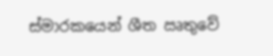ස්මාරකයෙන් ශීත ඍතුවේ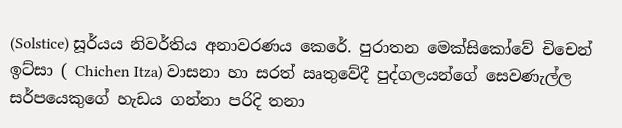(Solstice) සූර්යය නිවර්තිය අනාවරණය කෙරේ. පුරාතන මෙක්සිකෝවේ චිචෙන් ඉට්සා ( Chichen Itza) වාසනා හා සරත් ඍතුවේදී පුද්ගලයන්ගේ සෙවණැල්ල සර්පයෙකුගේ හැඩය ගන්නා පරිදි තනා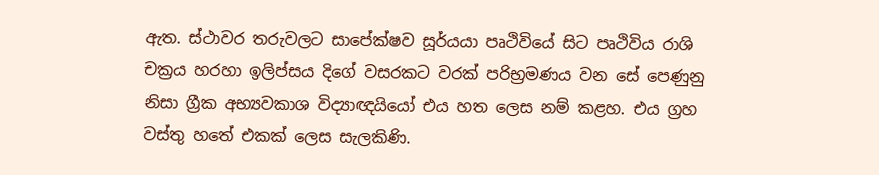ඇත. ස්ථාවර තරුවලට සාපේක්ෂව සූර්යයා පෘථිවියේ සිට පෘථිවිය රාශි චක්‍රය හරහා ඉලිප්සය දිගේ වසරකට වරක් පරිභ්‍රමණය වන සේ පෙණුනු නිසා ග්‍රීක අභ්‍යවකාශ විද්‍යාඥයියෝ එය හත ලෙස නම් කළහ. එය ග්‍රහ වස්තු හතේ එකක් ලෙස සැලකිණි.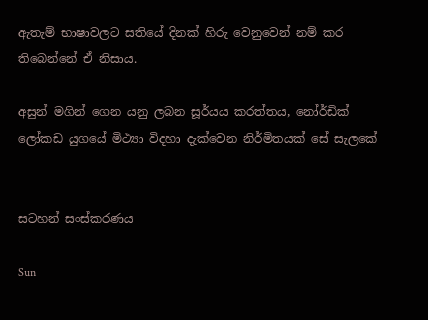ඇතැම් භාෂාවලට සතියේ දිනක් හිරු වෙනුවෙන් නම් කර තිබෙන්නේ ඒ නිසාය.

අසුන් මගින් ගෙන යනු ලබන සූර්යය කරත්තය, නෝර්ඩික් ලෝකඩ යුගයේ මිථ්‍යා විදහා දැක්වෙන නිර්මිතයක් සේ සැලකේ


සටහන් සංස්කරණය

Sun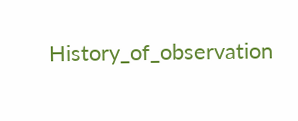History_of_observation